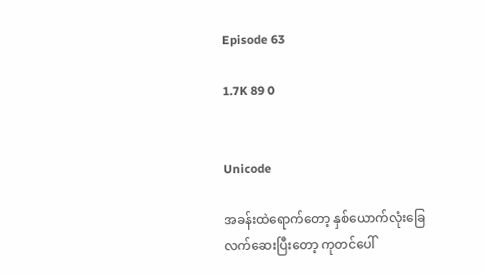Episode 63

1.7K 89 0


Unicode

အခန်းထဲရောက်တော့ နှစ်ယောက်လုံးခြေလက်ဆေးပြီးတော့ ကုတင်ပေါ်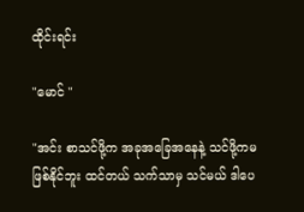ထိုင်းရင်း

"မောင် "

"အင်း စာသင်ဖို့က အခုအခြေအနေနဲ့ သင်ဖို့ကမဖြစ်နိုင်ဘူး ထင်တယ် သက်သာမှ သင်မယ် ဒါပေ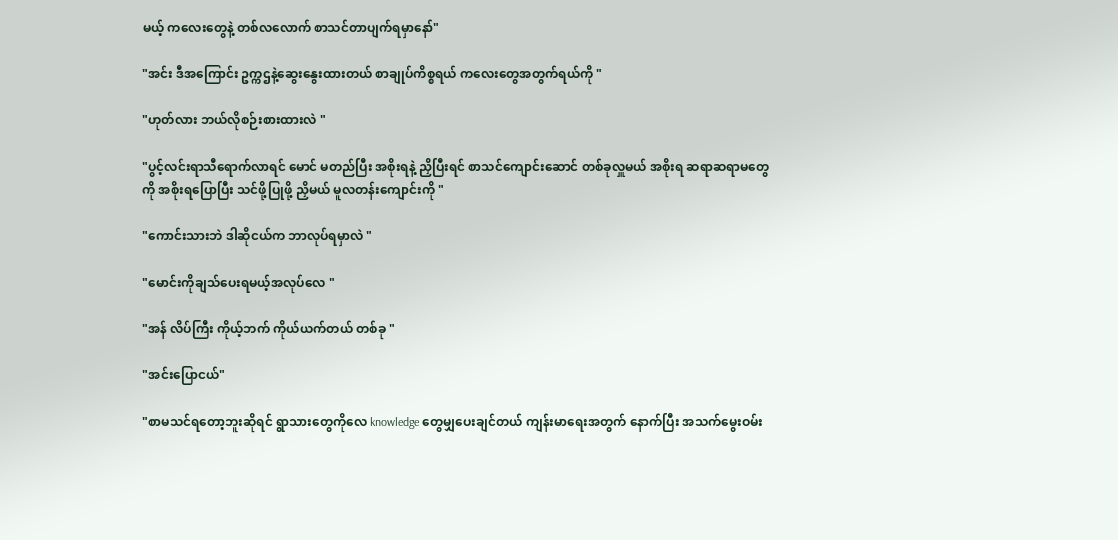မယ့် ကလေးတွေနဲ့ တစ်လလောက် စာသင်တာပျက်ရမှာနော်"

"အင်း ဒီအကြောင်း ဥက္ကဌနဲ့ဆွေးနွေးထားတယ် စာချုပ်ကိစ္စရယ် ကလေးတွေအတွက်ရယ်ကို "

"ဟုတ်လား ဘယ်လိုစဉ်းစားထားလဲ "

"ပွင့်လင်းရာသီရောက်လာရင် မောင် မတည်ပြီး အစိုးရနဲ့ ညှိပြီးရင် စာသင်ကျောင်းဆောင် တစ်ခုလှူမယ် အစိုးရ ဆရာဆရာမတွေ ကို အစိုးရပြောပြီး သင်ဖို့ပြုဖို့ ညှိမယ် မူလတန်းကျောင်းကို "

"ကောင်းသားဘဲ ဒါဆိုငယ်က ဘာလုပ်ရမှာလဲ "

"မောင်းကိုချသ်ပေးရမယ့်အလုပ်လေ "

"အန် လိပ်ကြီး ကိုယ့်ဘက် ကိုယ်ယက်တယ် တစ်ခု "

"အင်းပြောငယ်"

"စာမသင်ရတော့ဘူးဆိုရင် ရွာသားတွေကိုလေ knowledge တွေမျှပေးချင်တယ် ကျန်းမာရေးအတွက် နောက်ပြီး အသက်မွေးဝမ်း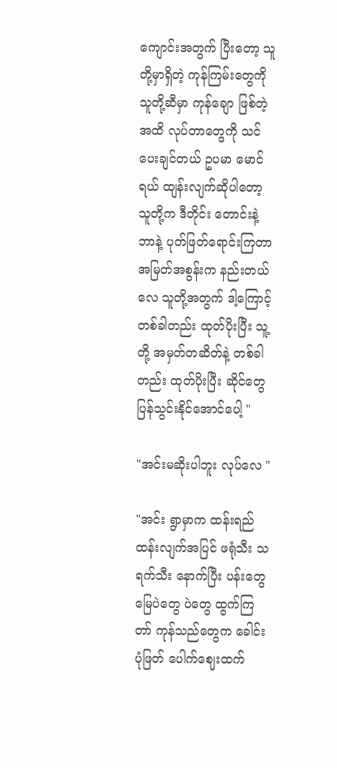ကျောင်းအတွက် ပြီးတော့ သူတို့မှာရှိတဲ့ ကုန်ကြမ်းတွေကို သူတို့ဆီမှာ ကုန်ချော ဖြစ်တဲ့အထိ လုပ်တာတွေကို သင်ပေးချင်တယ် ဥပမာ မောင်ရယ် ထျန်းလျက်ဆိုပါတော့ သူတို့က ဒီတိုင်း တောင်းနဲ့ ဘာနဲ့ ပုတ်ဖြတ်ရောင်းကြတာ အမြတ်အစွန်းက နည်းတယ်လေ သူတို့အတွက် ဒါ့ကြောင့် တစ်ခါတည်း ထုတ်ပိုးပြီး သူ့တို့ အမှတ်တဆိတ်နဲ့ တစ်ခါတည်း ထုတ်ပိုးပြီး ဆိုင်တွေ ပြန်သွင်းနိုင်အောင်ပေါ့ "

"အင်းမဆိုးပါဘူး လုပ်လေ "

"အင်း ရွာမှာက ထန်းရည် ထန်းလျက်အပြင် ဖရုံသီး သရက်သီး နောက်ပြီး ပန်းတွေ မြေပဲတွေ ပဲတွေ ထွက်ကြတာ် ကုန်သည်တွေက ခေါင်းပုံဖြတ် ပေါက်ဈေးထက်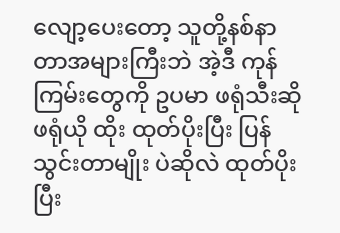လျော့ပေးတော့ သူတို့နစ်နာတာအများကြီးဘဲ အဲ့ဒီ ကုန်ကြမ်းတွေကို ဥပမာ ဖရုံသီးဆို ဖရုံယို ထိုး ထုတ်ပိုးပြီး ပြန်သွင်းတာမျိုး ပဲဆိုလဲ ထုတ်ပိုးပြီး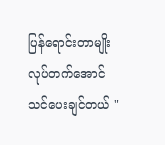ပြန်ရောင်းတာမျိုး လုပ်တက်အောင် သင်ပေးချင်တယ် "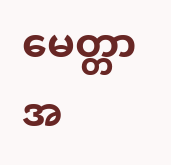မေတ္တာအ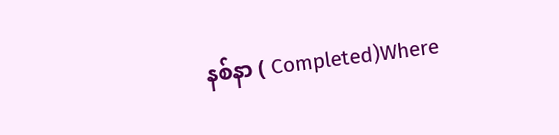နစ်နာ ( Completed)Where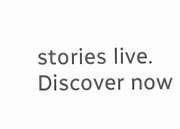stories live. Discover now